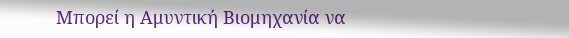Μπορεί η Αμυντική Βιομηχανία να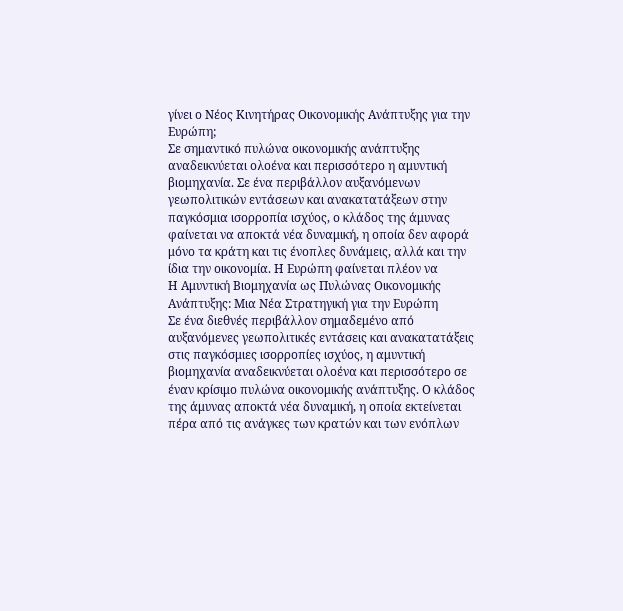γίνει ο Νέος Κινητήρας Οικονομικής Ανάπτυξης για την Ευρώπη;
Σε σημαντικό πυλώνα οικονομικής ανάπτυξης αναδεικνύεται ολοένα και περισσότερο η αμυντική βιομηχανία. Σε ένα περιβάλλον αυξανόμενων γεωπολιτικών εντάσεων και ανακατατάξεων στην παγκόσμια ισορροπία ισχύος, ο κλάδος της άμυνας φαίνεται να αποκτά νέα δυναμική, η οποία δεν αφορά μόνο τα κράτη και τις ένοπλες δυνάμεις, αλλά και την ίδια την οικονομία. Η Ευρώπη φαίνεται πλέον να
Η Αμυντική Βιομηχανία ως Πυλώνας Οικονομικής Ανάπτυξης: Μια Νέα Στρατηγική για την Ευρώπη
Σε ένα διεθνές περιβάλλον σημαδεμένο από αυξανόμενες γεωπολιτικές εντάσεις και ανακατατάξεις στις παγκόσμιες ισορροπίες ισχύος, η αμυντική βιομηχανία αναδεικνύεται ολοένα και περισσότερο σε έναν κρίσιμο πυλώνα οικονομικής ανάπτυξης. Ο κλάδος της άμυνας αποκτά νέα δυναμική, η οποία εκτείνεται πέρα από τις ανάγκες των κρατών και των ενόπλων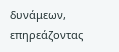δυνάμεων, επηρεάζοντας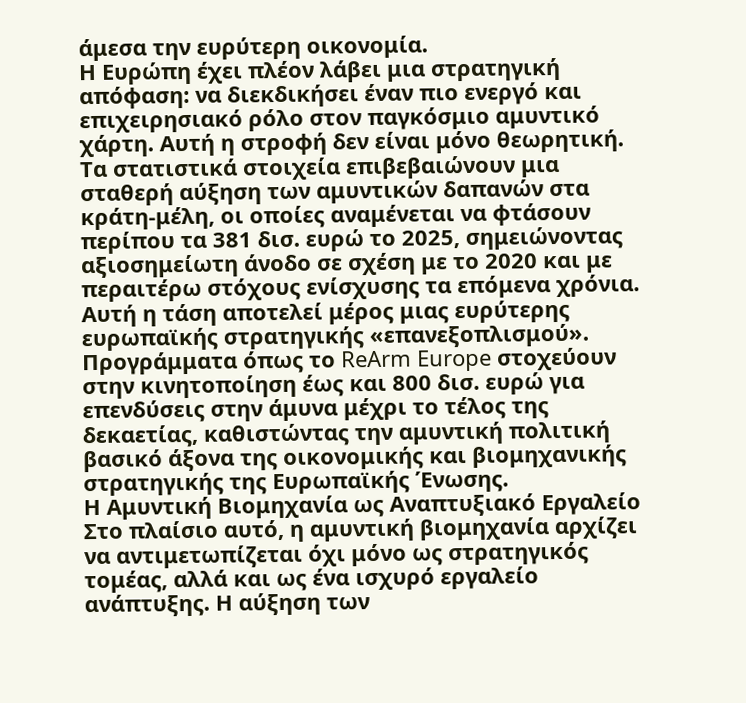άμεσα την ευρύτερη οικονομία.
Η Ευρώπη έχει πλέον λάβει μια στρατηγική απόφαση: να διεκδικήσει έναν πιο ενεργό και επιχειρησιακό ρόλο στον παγκόσμιο αμυντικό χάρτη. Αυτή η στροφή δεν είναι μόνο θεωρητική. Τα στατιστικά στοιχεία επιβεβαιώνουν μια σταθερή αύξηση των αμυντικών δαπανών στα κράτη-μέλη, οι οποίες αναμένεται να φτάσουν περίπου τα 381 δισ. ευρώ το 2025, σημειώνοντας αξιοσημείωτη άνοδο σε σχέση με το 2020 και με περαιτέρω στόχους ενίσχυσης τα επόμενα χρόνια. Αυτή η τάση αποτελεί μέρος μιας ευρύτερης ευρωπαϊκής στρατηγικής «επανεξοπλισμού». Προγράμματα όπως το ReArm Europe στοχεύουν στην κινητοποίηση έως και 800 δισ. ευρώ για επενδύσεις στην άμυνα μέχρι το τέλος της δεκαετίας, καθιστώντας την αμυντική πολιτική βασικό άξονα της οικονομικής και βιομηχανικής στρατηγικής της Ευρωπαϊκής Ένωσης.
Η Αμυντική Βιομηχανία ως Αναπτυξιακό Εργαλείο
Στο πλαίσιο αυτό, η αμυντική βιομηχανία αρχίζει να αντιμετωπίζεται όχι μόνο ως στρατηγικός τομέας, αλλά και ως ένα ισχυρό εργαλείο ανάπτυξης. Η αύξηση των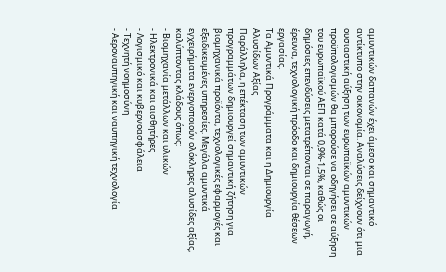αμυντικών δαπανών έχει άμεσο και σημαντικό αντίκτυπο στην οικονομία. Αναλύσεις δείχνουν ότι μια ουσιαστική αύξηση των ευρωπαϊκών αμυντικών προϋπολογισμών θα μπορούσε να οδηγήσει σε αύξηση του ευρωπαϊκού ΑΕΠ κατά 0,9%-1,5%, καθώς οι δημόσιες επενδύσεις μετατρέπονται σε παραγωγή, έρευνα, τεχνολογική πρόοδο και δημιουργία θέσεων εργασίας.
Τα Αμυντικά Προγράμματα και η Δημιουργία Αλυσίδων Αξίας
Παράλληλα, η επέκταση των αμυντικών προγραμμάτων δημιουργεί σημαντική ζήτηση για βιομηχανικά προϊόντα, τεχνολογικές εφαρμογές και εξειδικευμένες υπηρεσίες. Μεγάλα αμυντικά εγχειρήματα ενεργοποιούν ολόκληρες αλυσίδες αξίας, καλύπτοντας κλάδους όπως:
- Βιομηχανία μετάλλων και υλικών
- Ηλεκτρονικά και αισθητήρες
- Λογισμικό και κυβερνοασφάλεια
- Τεχνητή νοημοσύνη
- Αεροναυπηγική και ναυπηγική τεχνολογία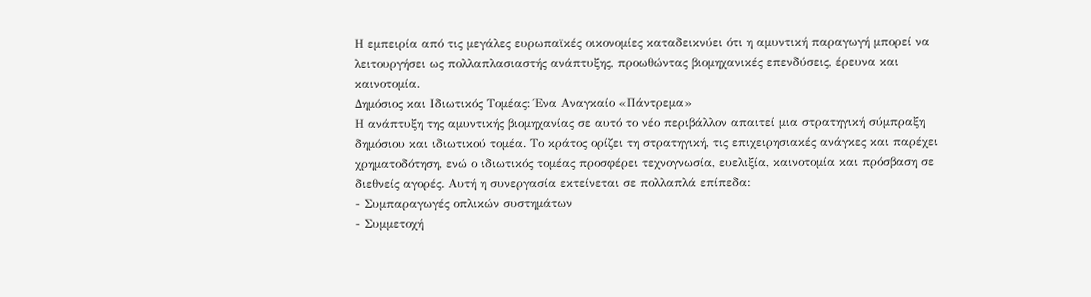Η εμπειρία από τις μεγάλες ευρωπαϊκές οικονομίες καταδεικνύει ότι η αμυντική παραγωγή μπορεί να λειτουργήσει ως πολλαπλασιαστής ανάπτυξης, προωθώντας βιομηχανικές επενδύσεις, έρευνα και καινοτομία.
Δημόσιος και Ιδιωτικός Τομέας: Ένα Αναγκαίο «Πάντρεμα»
Η ανάπτυξη της αμυντικής βιομηχανίας σε αυτό το νέο περιβάλλον απαιτεί μια στρατηγική σύμπραξη δημόσιου και ιδιωτικού τομέα. Το κράτος ορίζει τη στρατηγική, τις επιχειρησιακές ανάγκες και παρέχει χρηματοδότηση, ενώ ο ιδιωτικός τομέας προσφέρει τεχνογνωσία, ευελιξία, καινοτομία και πρόσβαση σε διεθνείς αγορές. Αυτή η συνεργασία εκτείνεται σε πολλαπλά επίπεδα:
- Συμπαραγωγές οπλικών συστημάτων
- Συμμετοχή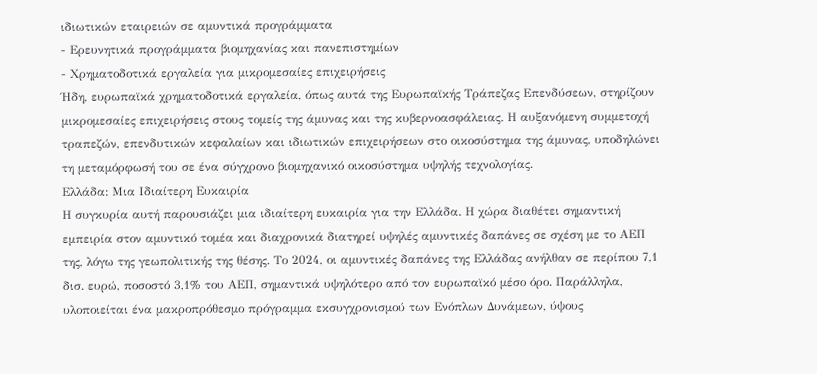ιδιωτικών εταιρειών σε αμυντικά προγράμματα
- Ερευνητικά προγράμματα βιομηχανίας και πανεπιστημίων
- Χρηματοδοτικά εργαλεία για μικρομεσαίες επιχειρήσεις
Ήδη, ευρωπαϊκά χρηματοδοτικά εργαλεία, όπως αυτά της Ευρωπαϊκής Τράπεζας Επενδύσεων, στηρίζουν μικρομεσαίες επιχειρήσεις στους τομείς της άμυνας και της κυβερνοασφάλειας. Η αυξανόμενη συμμετοχή τραπεζών, επενδυτικών κεφαλαίων και ιδιωτικών επιχειρήσεων στο οικοσύστημα της άμυνας, υποδηλώνει τη μεταμόρφωσή του σε ένα σύγχρονο βιομηχανικό οικοσύστημα υψηλής τεχνολογίας.
Ελλάδα: Μια Ιδιαίτερη Ευκαιρία
Η συγκυρία αυτή παρουσιάζει μια ιδιαίτερη ευκαιρία για την Ελλάδα. Η χώρα διαθέτει σημαντική εμπειρία στον αμυντικό τομέα και διαχρονικά διατηρεί υψηλές αμυντικές δαπάνες σε σχέση με το ΑΕΠ της, λόγω της γεωπολιτικής της θέσης. Το 2024, οι αμυντικές δαπάνες της Ελλάδας ανήλθαν σε περίπου 7,1 δισ. ευρώ, ποσοστό 3,1% του ΑΕΠ, σημαντικά υψηλότερο από τον ευρωπαϊκό μέσο όρο. Παράλληλα, υλοποιείται ένα μακροπρόθεσμο πρόγραμμα εκσυγχρονισμού των Ενόπλων Δυνάμεων, ύψους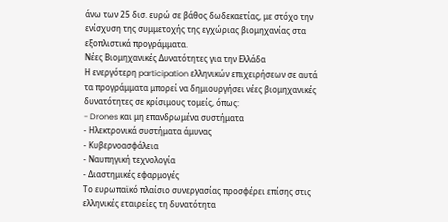άνω των 25 δισ. ευρώ σε βάθος δωδεκαετίας, με στόχο την ενίσχυση της συμμετοχής της εγχώριας βιομηχανίας στα εξοπλιστικά προγράμματα.
Νέες Βιομηχανικές Δυνατότητες για την Ελλάδα
Η ενεργότερη participation ελληνικών επιχειρήσεων σε αυτά τα προγράμματα μπορεί να δημιουργήσει νέες βιομηχανικές δυνατότητες σε κρίσιμους τομείς, όπως:
- Drones και μη επανδρωμένα συστήματα
- Ηλεκτρονικά συστήματα άμυνας
- Κυβερνοασφάλεια
- Ναυπηγική τεχνολογία
- Διαστημικές εφαρμογές
Το ευρωπαϊκό πλαίσιο συνεργασίας προσφέρει επίσης στις ελληνικές εταιρείες τη δυνατότητα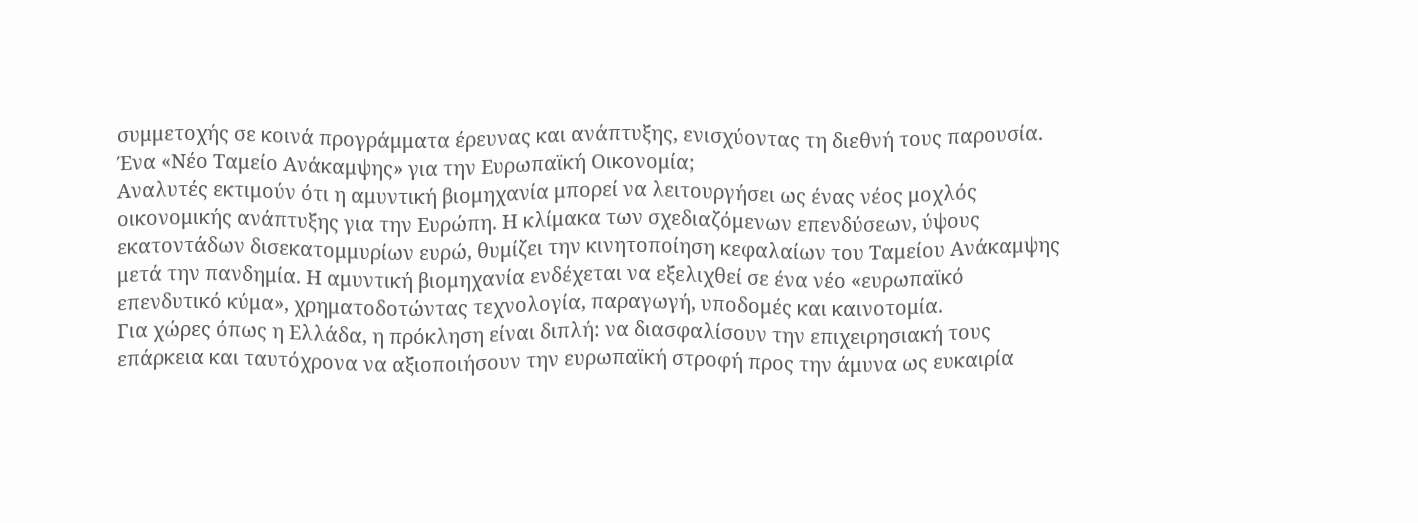συμμετοχής σε κοινά προγράμματα έρευνας και ανάπτυξης, ενισχύοντας τη διεθνή τους παρουσία.
Ένα «Νέο Ταμείο Ανάκαμψης» για την Ευρωπαϊκή Οικονομία;
Αναλυτές εκτιμούν ότι η αμυντική βιομηχανία μπορεί να λειτουργήσει ως ένας νέος μοχλός οικονομικής ανάπτυξης για την Ευρώπη. Η κλίμακα των σχεδιαζόμενων επενδύσεων, ύψους εκατοντάδων δισεκατομμυρίων ευρώ, θυμίζει την κινητοποίηση κεφαλαίων του Ταμείου Ανάκαμψης μετά την πανδημία. Η αμυντική βιομηχανία ενδέχεται να εξελιχθεί σε ένα νέο «ευρωπαϊκό επενδυτικό κύμα», χρηματοδοτώντας τεχνολογία, παραγωγή, υποδομές και καινοτομία.
Για χώρες όπως η Ελλάδα, η πρόκληση είναι διπλή: να διασφαλίσουν την επιχειρησιακή τους επάρκεια και ταυτόχρονα να αξιοποιήσουν την ευρωπαϊκή στροφή προς την άμυνα ως ευκαιρία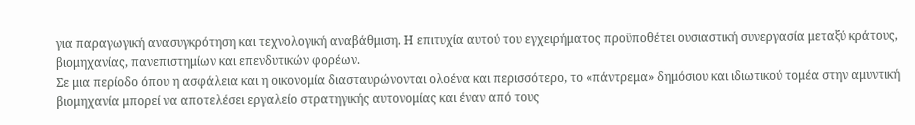για παραγωγική ανασυγκρότηση και τεχνολογική αναβάθμιση. Η επιτυχία αυτού του εγχειρήματος προϋποθέτει ουσιαστική συνεργασία μεταξύ κράτους, βιομηχανίας, πανεπιστημίων και επενδυτικών φορέων.
Σε μια περίοδο όπου η ασφάλεια και η οικονομία διασταυρώνονται ολοένα και περισσότερο, το «πάντρεμα» δημόσιου και ιδιωτικού τομέα στην αμυντική βιομηχανία μπορεί να αποτελέσει εργαλείο στρατηγικής αυτονομίας και έναν από τους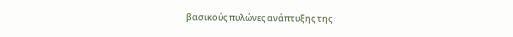βασικούς πυλώνες ανάπτυξης της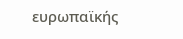ευρωπαϊκής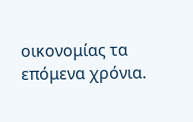οικονομίας τα επόμενα χρόνια.